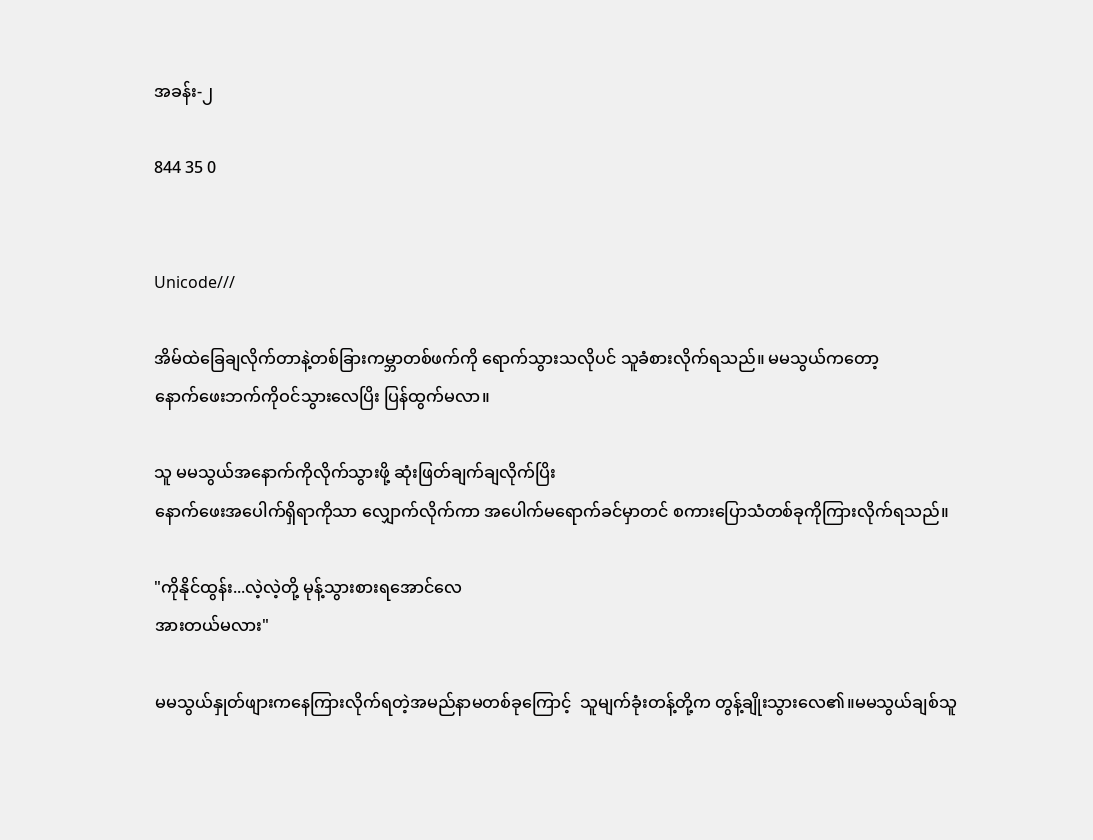အခန်း-၂

844 35 0


Unicode///

အိမ်ထဲခြေချလိုက်တာနဲ့တစ်ခြားကမ္ဘာတစ်ဖက်ကို ရောက်သွားသလိုပင် သူခံစားလိုက်ရသည်။ မမသွယ်ကတော့
နောက်ဖေးဘက်ကိုဝင်သွားလေပြိး ပြန်ထွက်မလာ။

သူ မမသွယ်အနောက်ကိုလိုက်သွားဖို့ ဆုံးဖြတ်ချက်ချလိုက်ပြိး
နောက်ဖေးအပေါက်ရှိရာကိုသာ လျှောက်လိုက်ကာ အပေါက်မရောက်ခင်မှာတင် စကားပြောသံတစ်ခုကိုကြားလိုက်ရသည်။

"ကိုနိုင်ထွန်း...လဲ့လဲ့တို့ မုန့်သွားစားရအောင်လေ
အားတယ်မလား"

မမသွယ်နှုတ်ဖျားကနေကြားလိုက်ရတဲ့အမည်နာမတစ်ခုကြောင့်  သူမျက်ခုံးတန့်တို့က တွန့်ချိုးသွားလေ၏။မမသွယ်ချစ်သူ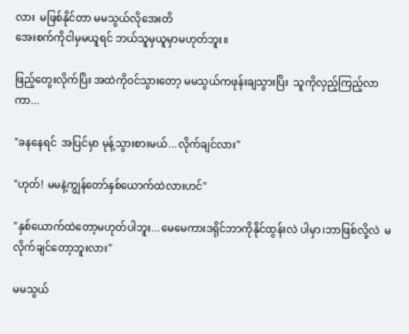လား  မဖြစ်နိုင်တာ မမသွယ်လိုအေးတိ
အေးစက်ကိုငါမှမယူရင် ဘယ်သူမှယူမှာမဟုတ်ဘူး။

ဖြည့်တွေးလိုက်ပြိး အထဲကိုဝင်သွားတော့ မမသွယ်ကဖုန်းချသွားပြိး  သူကိုလှည့်ကြည့်လာကာ...

"ခနနေရင်  အပြင်မှာ မုန့်သွားစားမယ်...လိုက်ချင်လား"

"ဟုတ်! မမနဲ့ကျွန်တော်နှစ်ယောက်ထဲလားဟင်"

"နှစ်ယောက်ထဲတော့မဟုတ်ပါဘူး...မေမေကားဒရိုင်ဘာကိုနိုင်ထွန်းလဲ ပါမှာ၊ဘာဖြစ်လို့လဲ  မလိုက်ချင်တော့ဘူးလား"

မမသွယ်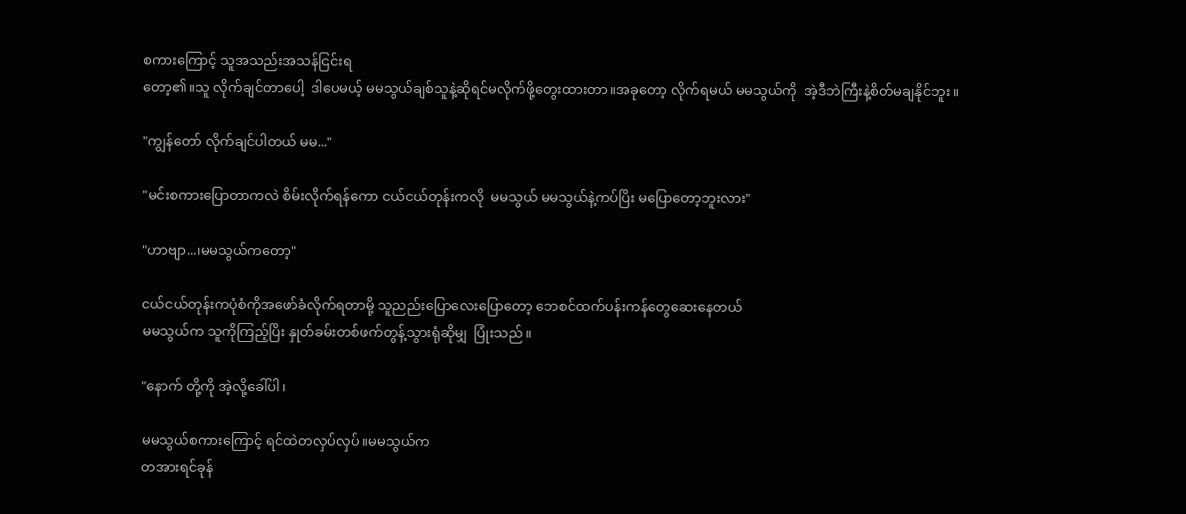စကားကြောင့် သူအသည်းအသန်ငြင်းရ
တော့၏။သူ လိုက်ချင်တာပေါ့  ဒါပေမယ့် မမသွယ်ချစ်သူနဲ့ဆိုရင်မလိုက်ဖို့တွေးထားတာ။အခုတော့ လိုက်ရမယ် မမသွယ်ကို  အဲ့ဒီဘဲကြီးနဲ့စိတ်မချနိုင်ဘူး။

"ကျွန်တော် လိုက်ချင်ပါတယ် မမ..."

"မင်းစကားပြောတာကလဲ စိမ်းလိုက်ရန်ကော ငယ်ငယ်တုန်းကလို  မမသွယ် မမသွယ်နဲ့ကပ်ပြိး မပြောတော့ဘူးလား"

"ဟာဗျာ...၊မမသွယ်ကတော့"

ငယ်ငယ်တုန်းကပုံစံကိုအဖော်ခံလိုက်ရတာမို့ သူညည်းပြောလေးပြောတော့ ဘေစင်ထက်ပန်းကန်တွေဆေးနေတယ်
မမသွယ်က သူကိုကြည့်ပြိး နှုတ်ခမ်းတစ်ဖက်တွန့်သွားရုံဆိုမျှ  ပြုံးသည်။

"နောက် တို့ကို အဲ့လို့ခေါ်ပါ၊

မမသွယ်စကားကြောင့် ရင်ထဲတလှပ်လှပ်။မမသွယ်က
တအားရင်ခုန်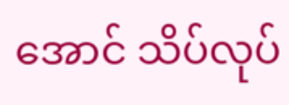အောင် သိပ်လုပ်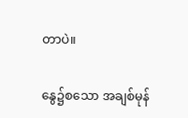တာပဲ။

နွေ၌စသော အချစ်မုန်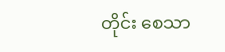တိုင်း စေသာ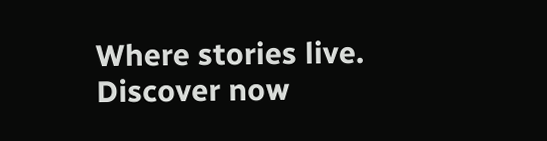Where stories live. Discover now